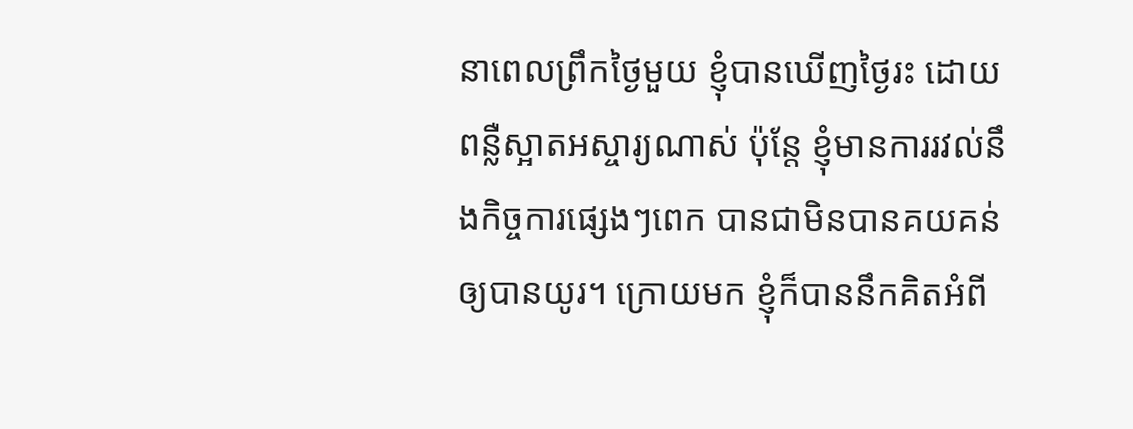នាពេលព្រឹកថ្ងៃមួយ ខ្ញុំបានឃើញថ្ងៃរះ ដោយពន្លឺស្អាតអស្ចារ្យណាស់ ប៉ុន្តែ ខ្ញុំមានការរវល់នឹងកិច្ចការផ្សេងៗពេក បានជាមិនបានគយគន់ឲ្យបានយូរ។ ក្រោយមក ខ្ញុំក៏បាននឹកគិតអំពី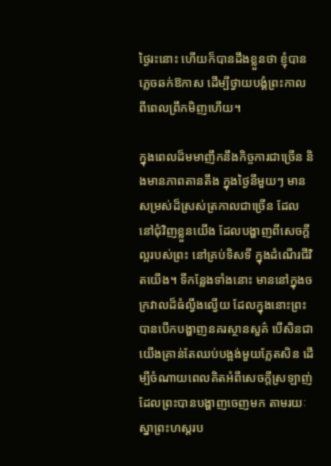ថ្ងៃរះនោះ ហើយក៏បានដឹងខ្លួនថា ខ្ញុំបានភ្លេចឆក់ឱកាស ដើម្បីថ្វាយបង្គំព្រះកាលពីពេលព្រឹកមិញហើយ។

ក្នុងពេលដ៏មមាញឹកនឹងកិច្ចការជាច្រើន និងមានភាពតានតឹង ក្នុងថ្ងៃនីមួយៗ មានសម្រស់ដ៏ស្រស់ត្រកាលជាច្រើន ដែលនៅជុំវិញខ្លួនយើង ដែលបង្ហាញពីសេចក្តីល្អរបស់ព្រះ នៅគ្រប់ទិសទី ក្នុងដំណើរជីវិតយើង។ ទីកន្លែងទាំងនោះ មាននៅក្នុងចក្រវាលដ៏ធំល្វឹងល្វើយ ដែលក្នុងនោះព្រះបានបើកបង្ហាញនគរស្ថានសួគ៌ បើសិនជាយើងគ្រាន់តែឈប់បង្អង់មួយភ្លែតសិន ដើម្បីចំណាយពេលគិតអំពីសេចក្តីស្រឡាញ់ ដែលព្រះបានបង្ហាញចេញមក តាមរយៈស្នាព្រះហស្តរប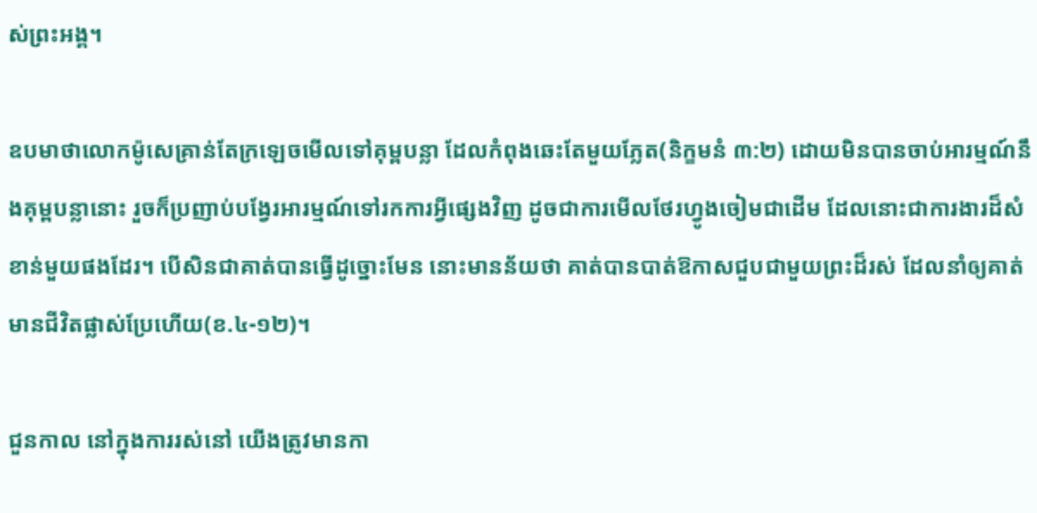ស់ព្រះអង្គ។

ឧបមាថាលោកម៉ូសេគ្រាន់តែក្រឡេចមើលទៅគុម្ពបន្លា ដែលកំពុងឆេះតែមួយភ្លែត(និក្ខមនំ ៣:២) ដោយមិនបានចាប់អារម្មណ៍នឹងគុម្ពបន្លានោះ រួចក៏ប្រញាប់បង្វែរអារម្មណ៍ទៅរកការអ្វីផ្សេងវិញ ដូចជាការមើលថែរហ្វូងចៀមជាដើម ដែលនោះជាការងារដ៏សំខាន់មួយផងដែរ។ បើសិនជាគាត់បានធ្វើដូច្នោះមែន នោះមានន័យថា គាត់បានបាត់ឱកាសជួបជាមួយព្រះដ៏រស់ ដែលនាំឲ្យគាត់មានជីវិតផ្លាស់ប្រែហើយ(ខ.៤-១២)។

ជួនកាល នៅក្នុងការរស់នៅ យើងត្រូវមានកា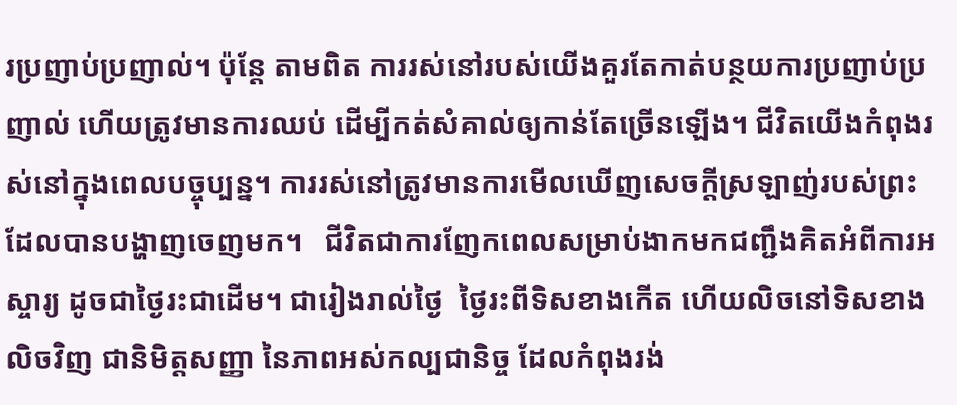រប្រញាប់ប្រញាល់។ ប៉ុន្តែ តាមពិត ការរស់នៅរបស់យើងគួរតែកាត់បន្ថយការប្រញាប់ប្រញាល់ ហើយត្រូវមានការឈប់ ដើម្បីកត់សំគាល់ឲ្យកាន់តែច្រើនឡើង។ ជីវិតយើងកំពុងរស់នៅក្នុងពេលបច្ចុប្បន្ន។ ការរស់នៅត្រូវមានការមើលឃើញសេចក្តីស្រឡាញ់របស់ព្រះ ដែលបានបង្ហាញចេញមក។   ជីវិតជាការញែកពេលសម្រាប់ងាកមកជញ្ជឹងគិតអំពីការអស្ចារ្យ ដូចជាថ្ងៃរះជាដើម។ ជារៀងរាល់ថ្ងៃ  ថ្ងៃរះពីទិសខាងកើត ហើយលិចនៅទិសខាងលិចវិញ ជានិមិត្តសញ្ញា នៃភាពអស់កល្បជានិច្ច ដែលកំពុងរង់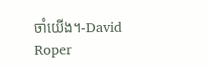ចាំយើង។-David Roper